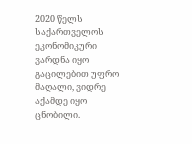2020 წელს საქართველოს ეკონომიკური ვარდნა იყო გაცილებით უფრო მაღალი, ვიდრე აქამდე იყო ცნობილი.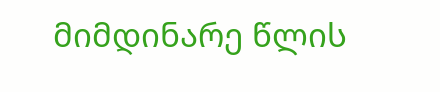მიმდინარე წლის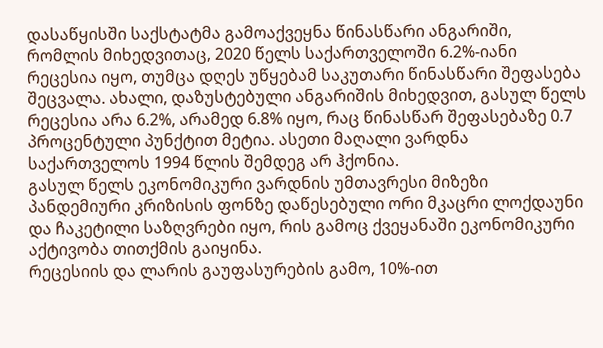დასაწყისში საქსტატმა გამოაქვეყნა წინასწარი ანგარიში, რომლის მიხედვითაც, 2020 წელს საქართველოში 6.2%-იანი რეცესია იყო, თუმცა დღეს უწყებამ საკუთარი წინასწარი შეფასება შეცვალა. ახალი, დაზუსტებული ანგარიშის მიხედვით, გასულ წელს რეცესია არა 6.2%, არამედ 6.8% იყო, რაც წინასწარ შეფასებაზე 0.7 პროცენტული პუნქტით მეტია. ასეთი მაღალი ვარდნა საქართველოს 1994 წლის შემდეგ არ ჰქონია.
გასულ წელს ეკონომიკური ვარდნის უმთავრესი მიზეზი პანდემიური კრიზისის ფონზე დაწესებული ორი მკაცრი ლოქდაუნი და ჩაკეტილი საზღვრები იყო, რის გამოც ქვეყანაში ეკონომიკური აქტივობა თითქმის გაიყინა.
რეცესიის და ლარის გაუფასურების გამო, 10%-ით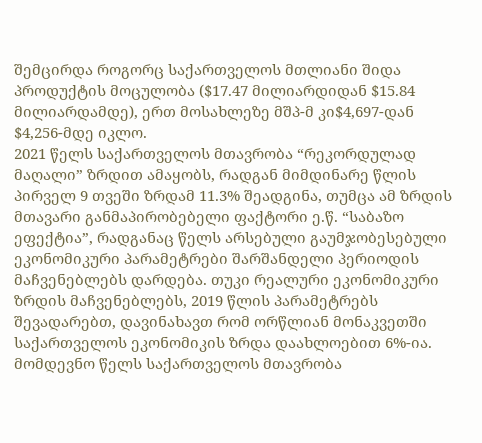შემცირდა როგორც საქართველოს მთლიანი შიდა პროდუქტის მოცულობა ($17.47 მილიარდიდან $15.84 მილიარდამდე), ერთ მოსახლეზე მშპ-მ კი$4,697-დან $4,256-მდე იკლო.
2021 წელს საქართველოს მთავრობა “რეკორდულად მაღალი” ზრდით ამაყობს, რადგან მიმდინარე წლის პირველ 9 თვეში ზრდამ 11.3% შეადგინა, თუმცა ამ ზრდის მთავარი განმაპირობებელი ფაქტორი ე.წ. “საბაზო ეფექტია”, რადგანაც წელს არსებული გაუმჯობესებული ეკონომიკური პარამეტრები შარშანდელი პერიოდის მაჩვენებლებს დარდება. თუკი რეალური ეკონომიკური ზრდის მაჩვენებლებს, 2019 წლის პარამეტრებს შევადარებთ, დავინახავთ რომ ორწლიან მონაკვეთში საქართველოს ეკონომიკის ზრდა დაახლოებით 6%-ია.
მომდევნო წელს საქართველოს მთავრობა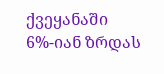ქვეყანაში 6%-იან ზრდას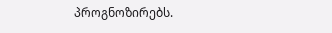პროგნოზირებს.